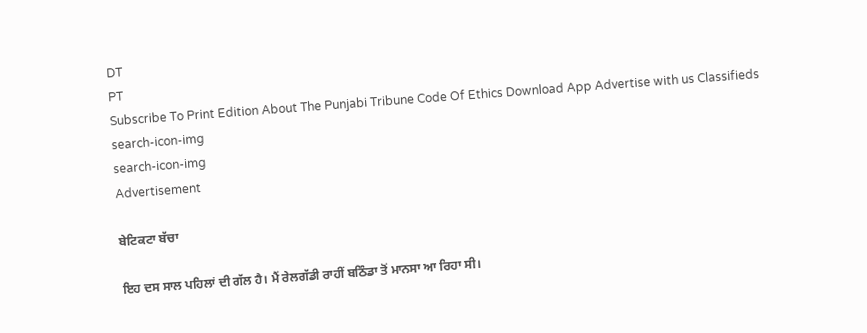DT
PT
Subscribe To Print Edition About The Punjabi Tribune Code Of Ethics Download App Advertise with us Classifieds
search-icon-img
search-icon-img
Advertisement

ਬੇਟਿਕਟਾ ਬੱਚਾ

ਇਹ ਦਸ ਸਾਲ ਪਹਿਲਾਂ ਦੀ ਗੱਲ ਹੈ। ਮੈਂ ਰੇਲਗੱਡੀ ਰਾਹੀਂ ਬਠਿੰਡਾ ਤੋਂ ਮਾਨਸਾ ਆ ਰਿਹਾ ਸੀ।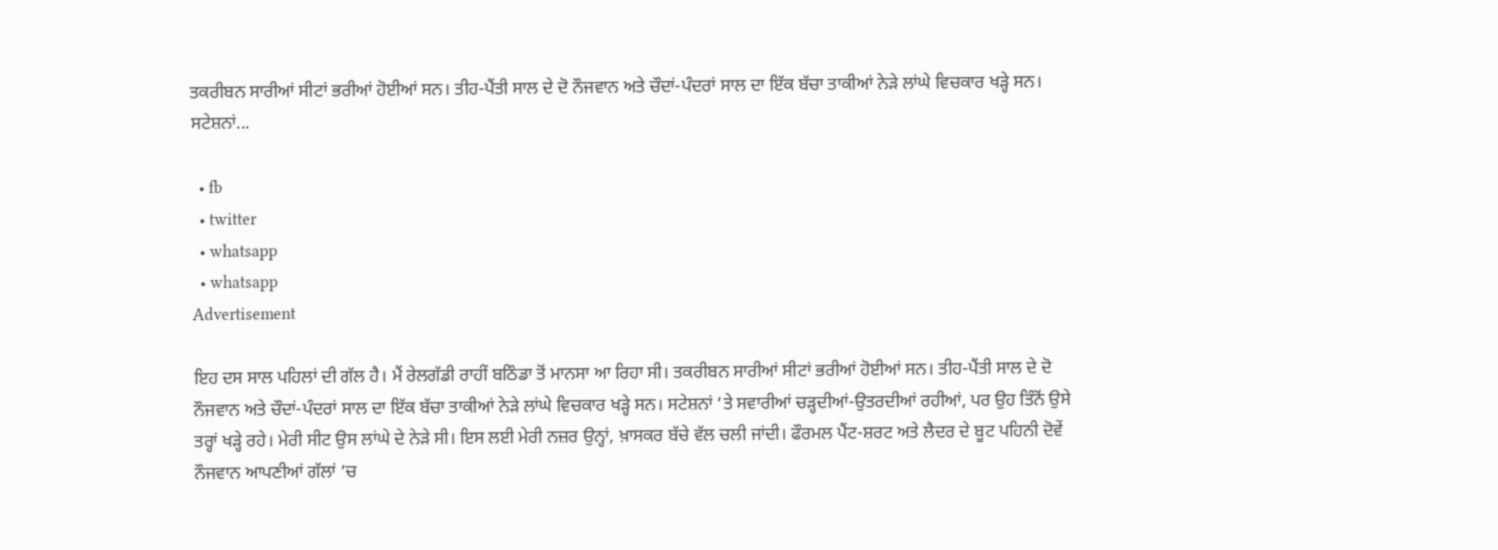ਤਕਰੀਬਨ ਸਾਰੀਆਂ ਸੀਟਾਂ ਭਰੀਆਂ ਹੋਈਆਂ ਸਨ। ਤੀਹ-ਪੈਂਤੀ ਸਾਲ ਦੇ ਦੋ ਨੌਜਵਾਨ ਅਤੇ ਚੌਦਾਂ-ਪੰਦਰਾਂ ਸਾਲ ਦਾ ਇੱਕ ਬੱਚਾ ਤਾਕੀਆਂ ਨੇੜੇ ਲਾਂਘੇ ਵਿਚਕਾਰ ਖੜ੍ਹੇ ਸਨ। ਸਟੇਸ਼ਨਾਂ...

  • fb
  • twitter
  • whatsapp
  • whatsapp
Advertisement

ਇਹ ਦਸ ਸਾਲ ਪਹਿਲਾਂ ਦੀ ਗੱਲ ਹੈ। ਮੈਂ ਰੇਲਗੱਡੀ ਰਾਹੀਂ ਬਠਿੰਡਾ ਤੋਂ ਮਾਨਸਾ ਆ ਰਿਹਾ ਸੀ। ਤਕਰੀਬਨ ਸਾਰੀਆਂ ਸੀਟਾਂ ਭਰੀਆਂ ਹੋਈਆਂ ਸਨ। ਤੀਹ-ਪੈਂਤੀ ਸਾਲ ਦੇ ਦੋ ਨੌਜਵਾਨ ਅਤੇ ਚੌਦਾਂ-ਪੰਦਰਾਂ ਸਾਲ ਦਾ ਇੱਕ ਬੱਚਾ ਤਾਕੀਆਂ ਨੇੜੇ ਲਾਂਘੇ ਵਿਚਕਾਰ ਖੜ੍ਹੇ ਸਨ। ਸਟੇਸ਼ਨਾਂ ’ਤੇ ਸਵਾਰੀਆਂ ਚੜ੍ਹਦੀਆਂ-ਉਤਰਦੀਆਂ ਰਹੀਆਂ, ਪਰ ਉਹ ਤਿੰਨੋਂ ਉਸੇ ਤਰ੍ਹਾਂ ਖੜ੍ਹੇ ਰਹੇ। ਮੇਰੀ ਸੀਟ ਉਸ ਲਾਂਘੇ ਦੇ ਨੇੜੇ ਸੀ। ਇਸ ਲਈ ਮੇਰੀ ਨਜ਼ਰ ਉਨ੍ਹਾਂ, ਖ਼ਾਸਕਰ ਬੱਚੇ ਵੱਲ ਚਲੀ ਜਾਂਦੀ। ਫੌਰਮਲ ਪੈਂਟ-ਸ਼ਰਟ ਅਤੇ ਲੈਦਰ ਦੇ ਬੂਟ ਪਹਿਨੀ ਦੋਵੇਂ ਨੌਜਵਾਨ ਆਪਣੀਆਂ ਗੱਲਾਂ ’ਚ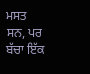ਮਸਤ ਸਨ, ਪਰ ਬੱਚਾ ਇੱਕ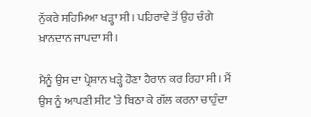ਨੁੱਕਰੇ ਸਹਿਮਿਆ ਖੜ੍ਹਾ ਸੀ। ਪਹਿਰਾਵੇ ਤੋਂ ਉਹ ਚੰਗੇ ਖ਼ਾਨਦਾਨ ਜਾਪਦਾ ਸੀ।

ਮੈਨੂੰ ਉਸ ਦਾ ਪ੍ਰੇਸ਼ਾਨ ਖੜ੍ਹੇ ਹੋਣਾ ਹੈਰਾਨ ਕਰ ਰਿਹਾ ਸੀ। ਮੈਂ ਉਸ ਨੂੰ ਆਪਣੀ ਸੀਟ ’ਤੇ ਬਿਠਾ ਕੇ ਗੱਲ ਕਰਨਾ ਚਾਹੁੰਦਾ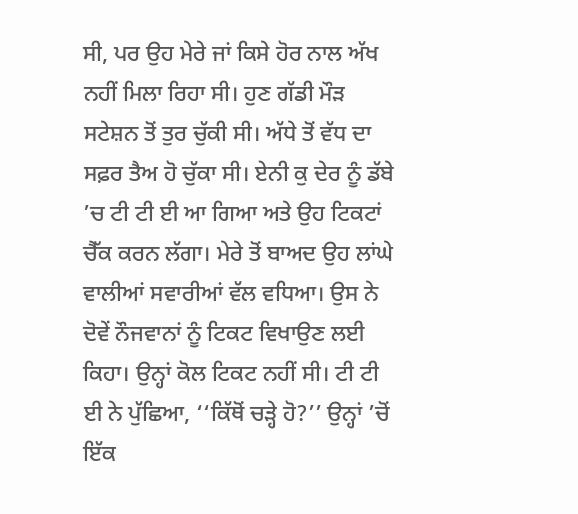ਸੀ, ਪਰ ਉਹ ਮੇਰੇ ਜਾਂ ਕਿਸੇ ਹੋਰ ਨਾਲ ਅੱਖ ਨਹੀਂ ਮਿਲਾ ਰਿਹਾ ਸੀ। ਹੁਣ ਗੱਡੀ ਮੌੜ ਸਟੇਸ਼ਨ ਤੋਂ ਤੁਰ ਚੁੱਕੀ ਸੀ। ਅੱਧੇ ਤੋਂ ਵੱਧ ਦਾ ਸਫ਼ਰ ਤੈਅ ਹੋ ਚੁੱਕਾ ਸੀ। ਏਨੀ ਕੁ ਦੇਰ ਨੂੰ ਡੱਬੇ ’ਚ ਟੀ ਟੀ ਈ ਆ ਗਿਆ ਅਤੇ ਉਹ ਟਿਕਟਾਂ ਚੈੱਕ ਕਰਨ ਲੱਗਾ। ਮੇਰੇ ਤੋਂ ਬਾਅਦ ਉਹ ਲਾਂਘੇ ਵਾਲੀਆਂ ਸਵਾਰੀਆਂ ਵੱਲ ਵਧਿਆ। ਉਸ ਨੇ ਦੋਵੇਂ ਨੌਜਵਾਨਾਂ ਨੂੰ ਟਿਕਟ ਵਿਖਾਉਣ ਲਈ ਕਿਹਾ। ਉਨ੍ਹਾਂ ਕੋਲ ਟਿਕਟ ਨਹੀਂ ਸੀ। ਟੀ ਟੀ ਈ ਨੇ ਪੁੱਛਿਆ, ‘‘ਕਿੱਥੋਂ ਚੜ੍ਹੇ ਹੋ?’’ ਉਨ੍ਹਾਂ ’ਚੋਂ ਇੱਕ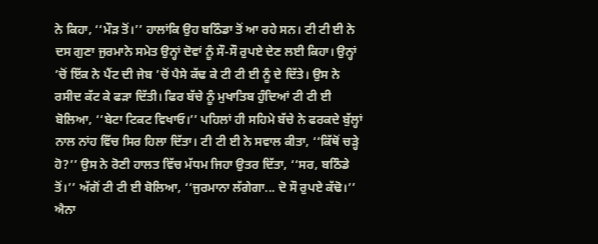ਨੇ ਕਿਹਾ, ‘‘ਮੌੜ ਤੋਂ।’’ ਹਾਲਾਂਕਿ ਉਹ ਬਠਿੰਡਾ ਤੋਂ ਆ ਰਹੇ ਸਨ। ਟੀ ਟੀ ਈ ਨੇ ਦਸ ਗੁਣਾ ਜੁਰਮਾਨੇ ਸਮੇਤ ਉਨ੍ਹਾਂ ਦੋਵਾਂ ਨੂੰ ਸੌ-ਸੌ ਰੁਪਏ ਦੇਣ ਲਈ ਕਿਹਾ। ਉਨ੍ਹਾਂ ’ਚੋਂ ਇੱਕ ਨੇ ਪੈਂਟ ਦੀ ਜੇਬ ’ਚੋਂ ਪੈਸੇ ਕੱਢ ਕੇ ਟੀ ਟੀ ਈ ਨੂੰ ਦੇ ਦਿੱਤੇ। ਉਸ ਨੇ ਰਸੀਦ ਕੱਟ ਕੇ ਫੜਾ ਦਿੱਤੀ। ਫਿਰ ਬੱਚੇ ਨੂੰ ਮੁਖਾਤਿਬ ਹੁੰਦਿਆਂ ਟੀ ਟੀ ਈ ਬੋਲਿਆ, ‘‘ਬੇਟਾ ਟਿਕਟ ਵਿਖਾਓ।’’ ਪਹਿਲਾਂ ਹੀ ਸਹਿਮੇ ਬੱਚੇ ਨੇ ਫਰਕਦੇ ਬੁੱਲ੍ਹਾਂ ਨਾਲ ਨਾਂਹ ਵਿੱਚ ਸਿਰ ਹਿਲਾ ਦਿੱਤਾ। ਟੀ ਟੀ ਈ ਨੇ ਸਵਾਲ ਕੀਤਾ, ‘‘ਕਿੱਥੋਂ ਚੜ੍ਹੇ ਹੋ?’’ ਉਸ ਨੇ ਰੋਣੀ ਹਾਲਤ ਵਿੱਚ ਮੱਧਮ ਜਿਹਾ ਉਤਰ ਦਿੱਤਾ, ‘‘ਸਰ, ਬਠਿੰਡੇ ਤੋਂ।’’ ਅੱਗੋਂ ਟੀ ਟੀ ਈ ਬੋਲਿਆ, ‘‘ਜੁਰਮਾਨਾ ਲੱਗੇਗਾ... ਦੋ ਸੌ ਰੁਪਏ ਕੱਢੋ।’’ ਐਨਾ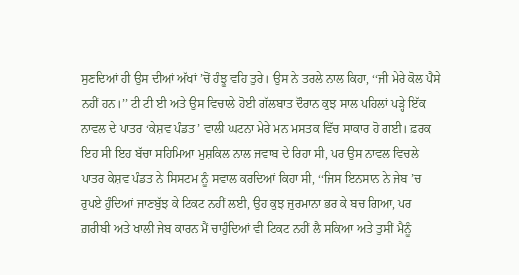ਸੁਣਦਿਆਂ ਹੀ ਉਸ ਦੀਆਂ ਅੱਖਾਂ ’ਚੋਂ ਹੰਝੂ ਵਹਿ ਤੁਰੇ। ਉਸ ਨੇ ਤਰਲੇ ਨਾਲ ਕਿਹਾ, ‘‘ਜੀ ਮੇਰੇ ਕੋਲ ਪੈਸੇ ਨਹੀਂ ਹਨ।’’ ਟੀ ਟੀ ਈ ਅਤੇ ਉਸ ਵਿਚਾਲੇ ਹੋਈ ਗੱਲਬਾਤ ਦੌਰਾਨ ਕੁਝ ਸਾਲ ਪਹਿਲਾਂ ਪੜ੍ਹੇ ਇੱਕ ਨਾਵਲ ਦੇ ਪਾਤਰ ‘ਕੇਸ਼ਵ ਪੰਡਤ’ ਵਾਲੀ ਘਟਨਾ ਮੇਰੇ ਮਨ ਮਸਤਕ ਵਿੱਚ ਸਾਕਾਰ ਹੋ ਗਈ। ਫ਼ਰਕ ਇਹ ਸੀ ਇਹ ਬੱਚਾ ਸਹਿਮਿਆ ਮੁਸ਼ਕਿਲ ਨਾਲ ਜਵਾਬ ਦੇ ਰਿਹਾ ਸੀ, ਪਰ ਉਸ ਨਾਵਲ ਵਿਚਲੇ ਪਾਤਰ ਕੇਸ਼ਵ ਪੰਡਤ ਨੇ ਸਿਸਟਮ ਨੂੰ ਸਵਾਲ ਕਰਦਿਆਂ ਕਿਹਾ ਸੀ, ‘‘ਜਿਸ ਇਨਸਾਨ ਨੇ ਜੇਬ ’ਚ ਰੁਪਏ ਹੁੰਦਿਆਂ ਜਾਣਬੁੱਝ ਕੇ ਟਿਕਟ ਨਹੀਂ ਲਈ, ਉਹ ਕੁਝ ਜੁਰਮਾਨਾ ਭਰ ਕੇ ਬਚ ਗਿਆ, ਪਰ ਗ਼ਰੀਬੀ ਅਤੇ ਖਾਲੀ ਜੇਬ ਕਾਰਨ ਮੈਂ ਚਾਹੁੰਦਿਆਂ ਵੀ ਟਿਕਟ ਨਹੀਂ ਲੈ ਸਕਿਆ ਅਤੇ ਤੁਸੀਂ ਮੈਨੂੰ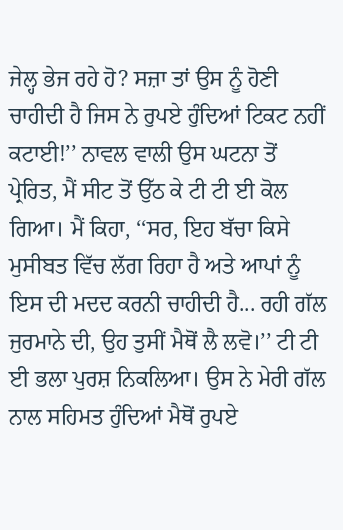ਜੇਲ੍ਹ ਭੇਜ ਰਹੇ ਹੋ? ਸਜ਼ਾ ਤਾਂ ਉਸ ਨੂੰ ਹੋਣੀ ਚਾਹੀਦੀ ਹੈ ਜਿਸ ਨੇ ਰੁਪਏ ਹੁੰਦਿਆਂ ਟਿਕਟ ਨਹੀਂ ਕਟਾਈ!’’ ਨਾਵਲ ਵਾਲੀ ਉਸ ਘਟਨਾ ਤੋਂ ਪ੍ਰੇਰਿਤ, ਮੈਂ ਸੀਟ ਤੋਂ ਉੱਠ ਕੇ ਟੀ ਟੀ ਈ ਕੋਲ ਗਿਆ। ਮੈਂ ਕਿਹਾ, ‘‘ਸਰ, ਇਹ ਬੱਚਾ ਕਿਸੇ ਮੁਸੀਬਤ ਵਿੱਚ ਲੱਗ ਰਿਹਾ ਹੈ ਅਤੇ ਆਪਾਂ ਨੂੰ ਇਸ ਦੀ ਮਦਦ ਕਰਨੀ ਚਾਹੀਦੀ ਹੈ... ਰਹੀ ਗੱਲ ਜੁਰਮਾਨੇ ਦੀ, ਉਹ ਤੁਸੀਂ ਮੈਥੋਂ ਲੈ ਲਵੋ।’’ ਟੀ ਟੀ ਈ ਭਲਾ ਪੁਰਸ਼ ਨਿਕਲਿਆ। ਉਸ ਨੇ ਮੇਰੀ ਗੱਲ ਨਾਲ ਸਹਿਮਤ ਹੁੰਦਿਆਂ ਮੈਥੋਂ ਰੁਪਏ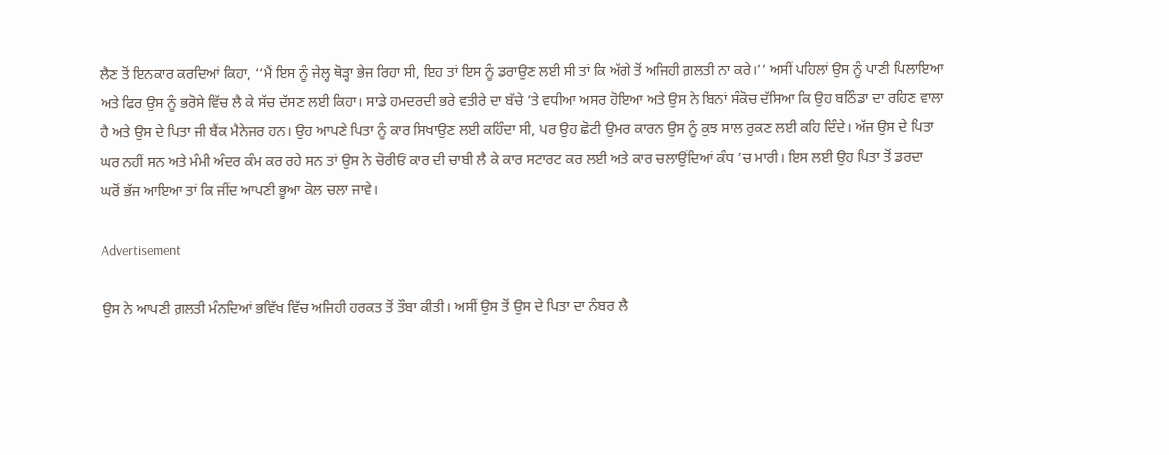ਲੈਣ ਤੋਂ ਇਨਕਾਰ ਕਰਦਿਆਂ ਕਿਹਾ, ‘‘ਮੈਂ ਇਸ ਨੂੰ ਜੇਲ੍ਹ ਥੋੜ੍ਹਾ ਭੇਜ ਰਿਹਾ ਸੀ, ਇਹ ਤਾਂ ਇਸ ਨੂੰ ਡਰਾਉਣ ਲਈ ਸੀ ਤਾਂ ਕਿ ਅੱਗੇ ਤੋਂ ਅਜਿਹੀ ਗ਼ਲਤੀ ਨਾ ਕਰੇ।’’ ਅਸੀਂ ਪਹਿਲਾਂ ਉਸ ਨੂੰ ਪਾਣੀ ਪਿਲਾਇਆ ਅਤੇ ਫਿਰ ਉਸ ਨੂੰ ਭਰੋਸੇ ਵਿੱਚ ਲੈ ਕੇ ਸੱਚ ਦੱਸਣ ਲਈ ਕਿਹਾ। ਸਾਡੇ ਹਮਦਰਦੀ ਭਰੇ ਵਤੀਰੇ ਦਾ ਬੱਚੇ ’ਤੇ ਵਧੀਆ ਅਸਰ ਹੋਇਆ ਅਤੇ ਉਸ ਨੇ ਬਿਨਾਂ ਸੰਕੋਚ ਦੱਸਿਆ ਕਿ ਉਹ ਬਠਿੰਡਾ ਦਾ ਰਹਿਣ ਵਾਲਾ ਹੈ ਅਤੇ ਉਸ ਦੇ ਪਿਤਾ ਜੀ ਬੈਂਕ ਮੈਨੇਜਰ ਹਨ। ਉਹ ਆਪਣੇ ਪਿਤਾ ਨੂੰ ਕਾਰ ਸਿਖਾਉਣ ਲਈ ਕਹਿੰਦਾ ਸੀ, ਪਰ ਉਹ ਛੋਟੀ ਉਮਰ ਕਾਰਨ ਉਸ ਨੂੰ ਕੁਝ ਸਾਲ ਰੁਕਣ ਲਈ ਕਹਿ ਦਿੰਦੇ। ਅੱਜ ਉਸ ਦੇ ਪਿਤਾ ਘਰ ਨਹੀਂ ਸਨ ਅਤੇ ਮੰਮੀ ਅੰਦਰ ਕੰਮ ਕਰ ਰਹੇ ਸਨ ਤਾਂ ਉਸ ਨੇ ਚੋਰੀਓਂ ਕਾਰ ਦੀ ਚਾਬੀ ਲੈ ਕੇ ਕਾਰ ਸਟਾਰਟ ਕਰ ਲਈ ਅਤੇ ਕਾਰ ਚਲਾਉਂਦਿਆਂ ਕੰਧ ’ਚ ਮਾਰੀ। ਇਸ ਲਈ ਉਹ ਪਿਤਾ ਤੋਂ ਡਰਦਾ ਘਰੋਂ ਭੱਜ ਆਇਆ ਤਾਂ ਕਿ ਜੀਂਦ ਆਪਣੀ ਭੂਆ ਕੋਲ ਚਲਾ ਜਾਵੇ।

Advertisement

ਉਸ ਨੇ ਆਪਣੀ ਗ਼ਲਤੀ ਮੰਨਦਿਆਂ ਭਵਿੱਖ ਵਿੱਚ ਅਜਿਹੀ ਹਰਕਤ ਤੋਂ ਤੌਬਾ ਕੀਤੀ। ਅਸੀਂ ਉਸ ਤੋਂ ਉਸ ਦੇ ਪਿਤਾ ਦਾ ਨੰਬਰ ਲੈ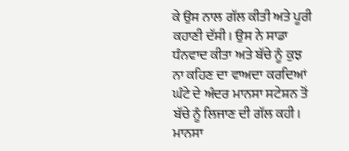ਕੇ ਉਸ ਨਾਲ ਗੱਲ ਕੀਤੀ ਅਤੇ ਪੂਰੀ ਕਹਾਣੀ ਦੱਸੀ। ਉਸ ਨੇ ਸਾਡਾ ਧੰਨਵਾਦ ਕੀਤਾ ਅਤੇ ਬੱਚੇ ਨੂੰ ਕੁਝ ਨਾ ਕਹਿਣ ਦਾ ਵਾਅਦਾ ਕਰਦਿਆਂ ਘੰਟੇ ਦੇ ਅੰਦਰ ਮਾਨਸਾ ਸਟੇਸ਼ਨ ਤੋਂ ਬੱਚੇ ਨੂੰ ਲਿਜਾਣ ਦੀ ਗੱਲ ਕਹੀ। ਮਾਨਸਾ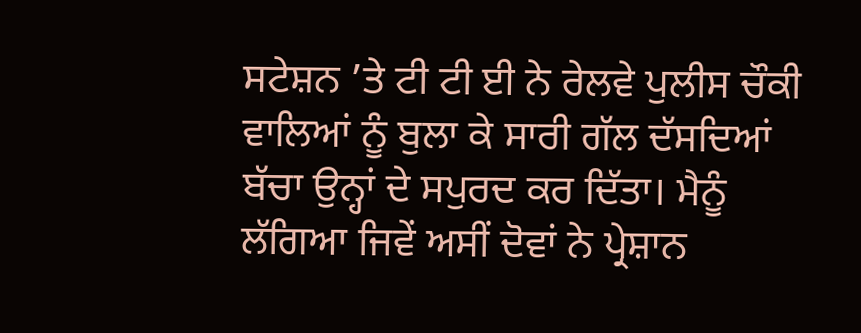ਸਟੇਸ਼ਨ ’ਤੇ ਟੀ ਟੀ ਈ ਨੇ ਰੇਲਵੇ ਪੁਲੀਸ ਚੌਕੀ ਵਾਲਿਆਂ ਨੂੰ ਬੁਲਾ ਕੇ ਸਾਰੀ ਗੱਲ ਦੱਸਦਿਆਂ ਬੱਚਾ ਉਨ੍ਹਾਂ ਦੇ ਸਪੁਰਦ ਕਰ ਦਿੱਤਾ। ਮੈਨੂੰ ਲੱਗਿਆ ਜਿਵੇਂ ਅਸੀਂ ਦੋਵਾਂ ਨੇ ਪ੍ਰੇਸ਼ਾਨ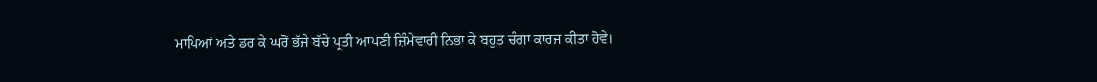ਮਾਪਿਆਂ ਅਤੇ ਡਰ ਕੇ ਘਰੋਂ ਭੱਜੇ ਬੱਚੇ ਪ੍ਰਤੀ ਆਪਣੀ ਜ਼ਿੰਮੇਵਾਰੀ ਨਿਭਾ ਕੇ ਬਹੁਤ ਚੰਗਾ ਕਾਰਜ ਕੀਤਾ ਹੋਵੇ।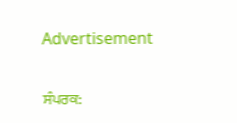Advertisement

ਸੰਪਰਕ: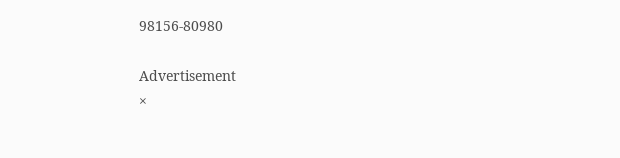98156-80980

Advertisement
×